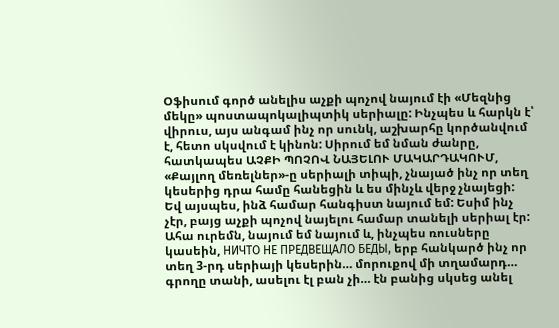Օֆիսում գործ անելիս աչքի պոչով նայում էի «Մեզնից մեկը» պոստապոկալիպտիկ սերիալը: Ինչպես և հարկն է՝ վիրուս, այս անգամ ինչ որ սունկ, աշխարհը կործանվում է, հետո սկսվում է կինոն: Սիրում եմ նման ժանրը, հատկապես ԱՉՔԻ ՊՈՉՈՎ ՆԱՅԵԼՈՒ ՄԱԿԱՐԴԱԿՈՒՄ, «Քայլող մեռելներ»-ը սերիալի տիպի, չնայած ինչ որ տեղ կեսերից դրա համը հանեցին և ես մինչև վերջ չնայեցի:
Եվ այսպես, ինձ համար հանգիստ նայում եմ: Եսիմ ինչ չէր, բայց աչքի պոչով նայելու համար տանելի սերիալ էր: Ահա ուրեմն, նայում եմ նայում և, ինչպես ռուսները կասեին, НИЧТО НЕ ПРЕДВЕЩАЛО БЕДЫ, երբ հանկարծ ինչ որ տեղ 3-րդ սերիայի կեսերին… մորուքով մի տղամարդ… գրողը տանի, ասելու էլ բան չի… էն բանից սկսեց անել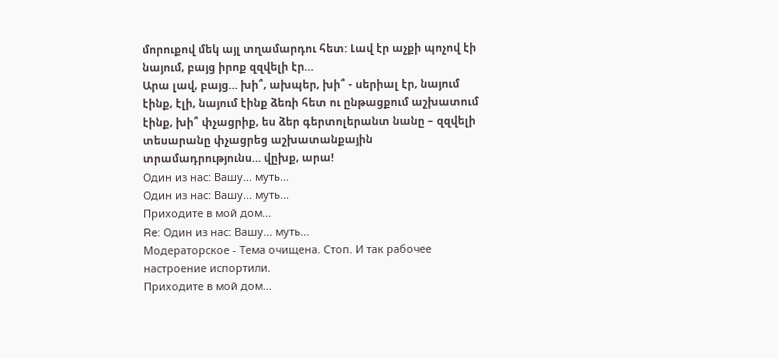մորուքով մեկ այլ տղամարդու հետ: Լավ էր աչքի պոչով էի նայում, բայց իրոք զզվելի էր…
Արա լավ, բայց… խի՞, ախպեր, խի՞ - սերիալ էր, նայում էինք, էլի, նայում էինք ձեռի հետ ու ընթացքում աշխատում էինք, խի՞ փչացրիք, ես ձեր գերտոլերանտ նանը – զզվելի տեսարանը փչացրեց աշխատանքային տրամադրությունս… վըխք, արա!
Один из нас: Вашу... муть...
Один из нас: Вашу... муть...
Приходите в мой дом...
Re: Один из нас: Вашу... муть...
Модераторское - Тема очищена. Стоп. И так рабочее настроение испортили.
Приходите в мой дом...